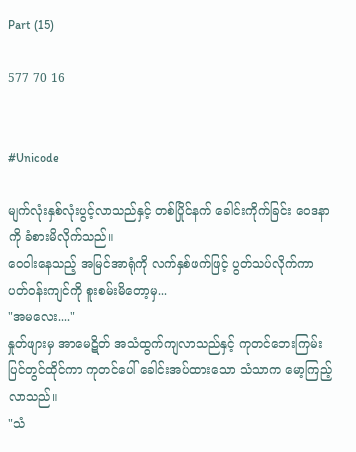Part (15)

577 70 16


#Unicode

မျက်လုံးနှစ်လုံးပွင့်လာသည်နှင့် တစ်ပြိုင်နက် ခေါင်းကိုက်ခြင်း ဝေဒနာကို ခံစားမိလိုက်သည်။
ဝေဝါးနေသည့် အမြင်အာရုံကို လက်နှစ်ဖက်ဖြင့် ပွတ်သပ်လိုက်ကာ ပတ်ဝန်းကျင်ကို စူးစမ်းမိတော့မှ...
"အမလေး...."
နှုတ်ဖျားမှ အာမေဋိတ် အသံထွက်ကျလာသည်နှင့် ကုတင်ဘေးကြမ်းပြင်တွင်ထိုင်ကာ ကုတင်ပေါ် ခေါင်းအပ်ထားသော သံသာက မော့ကြည့်လာသည်။
"သံ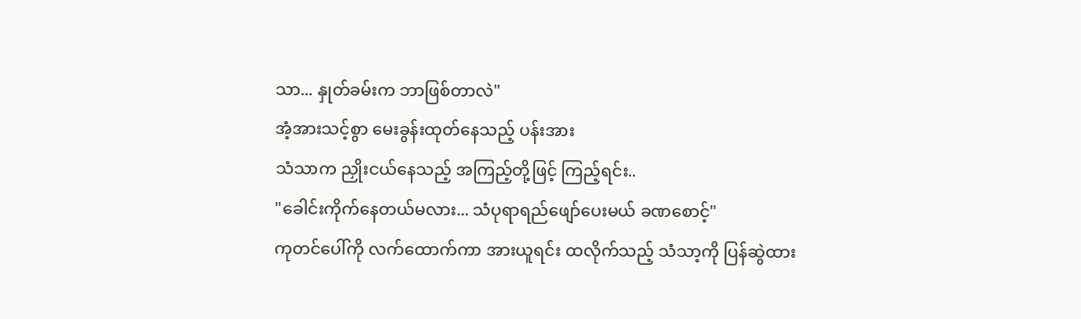သာ... နှုတ်ခမ်းက ဘာဖြစ်တာလဲ"
အံ့အားသင့်စွာ မေးခွန်းထုတ်နေသည့် ပန်းအား
သံသာက ညှိုးငယ်နေသည့် အကြည့်တို့ဖြင့် ကြည့်ရင်း..
"ခေါင်းကိုက်နေတယ်မလား... သံပုရာရည်ဖျော်ပေးမယ် ခဏစောင့်"
ကုတင်ပေါ်ကို လက်ထောက်ကာ အားယူရင်း ထလိုက်သည့် သံသာ့ကို ပြန်ဆွဲထား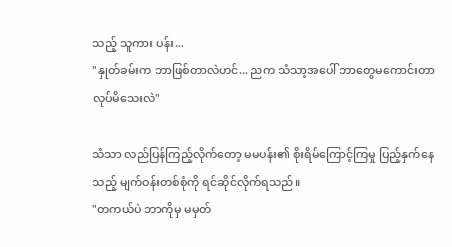သည့် သူကား ပန်း...
"နှုတ်ခမ်းက ဘာဖြစ်တာလဲဟင်... ညက သံသာ့အပေါ် ဘာတွေမကောင်းတာလုပ်မိသေးလဲ"

သံသာ လည်ပြန်ကြည့်လိုက်တော့ မမပန်း၏ စိုးရိမ်ကြောင့်ကြမှု ပြည့်နှက်နေသည့် မျက်ဝန်းတစ်စုံကို ရင်ဆိုင်လိုက်ရသည်။
"တကယ်ပဲ ဘာကိုမှ မမှတ်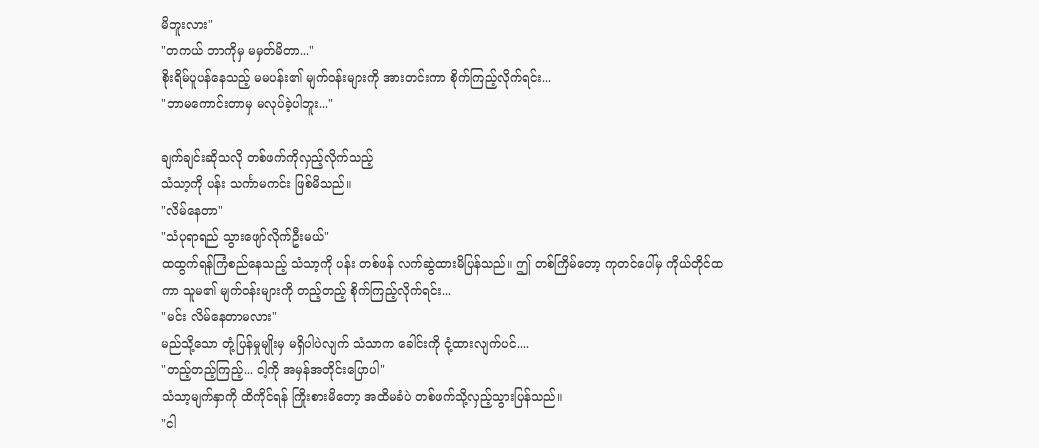မိဘူးလား"
"တကယ် ဘာကိုမှ မမှတ်မိတာ..."
စိုးရိမ်ပူပန်နေသည့် မမပန်း၏ မျက်ဝန်းများကို အားတင်းကာ စိုက်ကြည့်လိုက်ရင်း...
"ဘာမကောင်းတာမှ မလုပ်ခဲ့ပါဘူး..."

ချက်ချင်းဆိုသလို တစ်ဖက်ကိုလှည့်လိုက်သည့်
သံသာ့ကို ပန်း သင်္ကာမကင်း ဖြစ်မိသည်။
"လိမ်နေတာ"
"သံပုရာရည် သွားဖျော်လိုက်ဦးမယ်"
ထထွက်ရန်ကြံစည်နေသည့် သံသာ့ကို ပန်း တစ်ဖန် လက်ဆွဲထားမိပြန်သည်။ ဤ တစ်ကြိမ်တော့ ကုတင်ပေါ်မှ ကိုယ်တိုင်ထကာ သူမ၏ မျက်ဝန်းများကို တည့်တည့် စိုက်ကြည့်လိုက်ရင်း...
"မင်း လိမ်နေတာမလား"
မည်သို့သော တုံ့ပြန်မှုမျိုးမှ မရှိပါပဲလျက် သံသာက ခေါင်းကို ငုံ့ထားလျက်ပင်....
"တည့်တည့်ကြည့်... ငါ့ကို အမှန်အတိုင်းပြောပါ"
သံသာ့မျက်နှာကို ထိကိုင်ရန် ကြိုးစားမိတော့ အထိမခံပဲ တစ်ဖက်သို့လှည့်သွားပြန်သည်။
"ငါ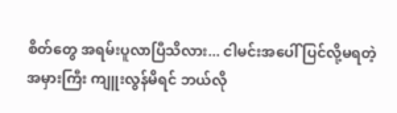စိတ်တွေ အရမ်းပူလာပြီသိလား... ငါမင်းအပေါ် ပြင်လို့မရတဲ့ အမှားကြီး ကျူးလွန်မိရင် ဘယ်လို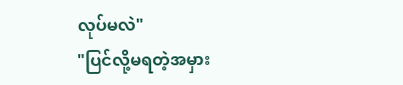လုပ်မလဲ"
"ပြင်လို့မရတဲ့အမှား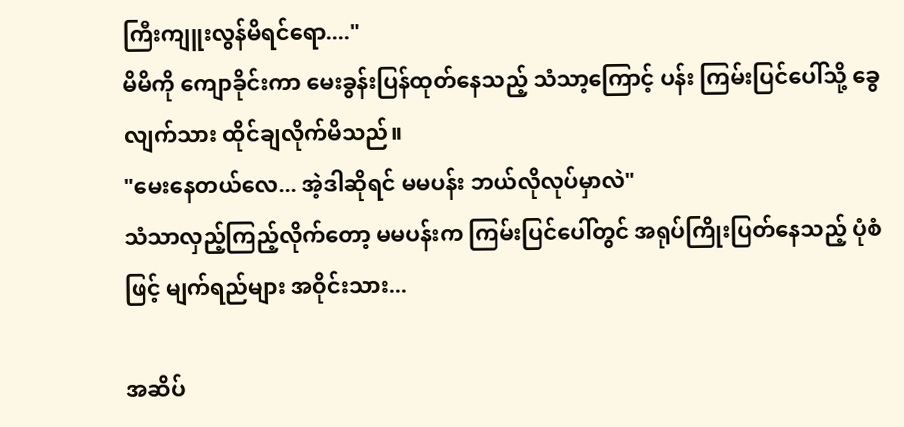ကြီးကျူးလွန်မိရင်ရော...."
မိမိကို ကျောခိုင်းကာ မေးခွန်းပြန်ထုတ်နေသည့် သံသာ့ကြောင့် ပန်း ကြမ်းပြင်ပေါ်သို့ ခွေလျက်သား ထိုင်ချလိုက်မိသည်။
"မေးနေတယ်လေ... အဲ့ဒါဆိုရင် မမပန်း ဘယ်လိုလုပ်မှာလဲ"
သံသာလှည့်ကြည့်လိုက်တော့ မမပန်းက ကြမ်းပြင်ပေါ်တွင် အရုပ်ကြိုးပြတ်နေသည့် ပုံစံဖြင့် မျက်ရည်များ အဝိုင်းသား...

အဆိပ်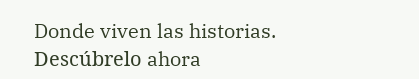Donde viven las historias. Descúbrelo ahora